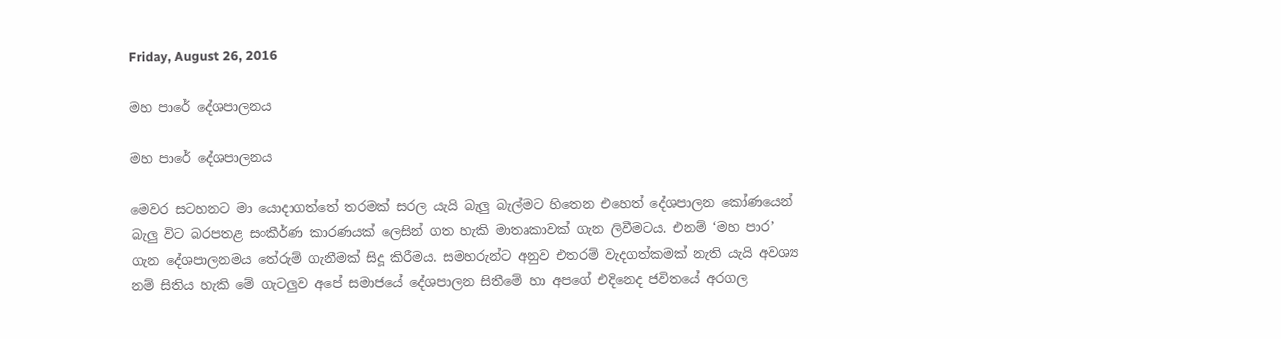Friday, August 26, 2016

මහ පාරේ දේශපාලනය

මහ පාරේ දේශපාලනය

මෙවර සටහනට මා යොදාගත්තේ තරමක් සරල යැයි බැලු බැල්මට හිතෙන එහෙත් දේශපාලන කෝණයෙන් බැලු විට බරපතළ සංකීර්ණ කාරණයක් ලෙසින් ගත හැකි මාතෘකාවක් ගැන ලිවීමටය. එනම් ‘මහ පාර’ ගැන දේශපාලනමය තේරුම් ගැනීමක් සිදූ කිරීමය. සමහරුන්ට අනුව එතරම් වැදගත්කමක් නැති යැයි අවශ්‍ය නම් සිතිය හැකි මේ ගැටලුව අපේ සමාජයේ දේශපාලන සිතීමේ හා අපගේ එදිනෙද ජවිතයේ අරගල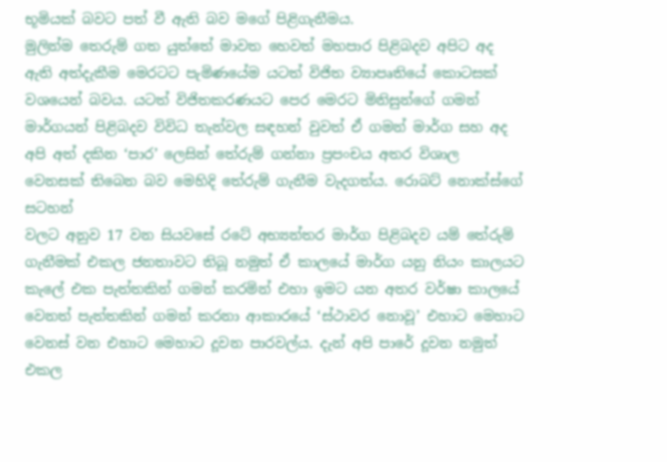භූමියක් බවට පත් වී ඇති බව මගේ පිළිගැනීමය.
මුලින්ම තෙරුම් ගත යුත්තේ මාවත හෙවත් මහපාර පිළිබදව අපිට අද ඇති අත්දැකීම මෙරටට පැමිණයේම යටත් විජිත ව්‍යාපෘතියේ කොටසක් වශයෙන් බවය. යටත් විජිතකරණයට පෙර මෙරට මිනිසුන්ගේ ගමන් මාර්ගයන් පිළිබදව විවිධ තැන්වල සඳහන් වුවත් ඒ ගමන් මාර්ග සහ අද අපි අත් දකින ‘පාර’ ලෙසින් තේරුම් ගන්නා ප්‍රපංචය අතර විශාල වෙනසක් තිබෙන බව මෙහිදි තේරුම් ගැනීම වැදගත්ය. රොබට් නොක්ස්ගේ සටහන්
වලට අනුව 17 වන සියවසේ රටේ අභ්‍යන්තර මාර්ග පිළිබදව යම් තේරුම් ගැනීමක් එකල ජනතාවට තිබූ නමුත් ඒ කාලයේ මාර්ග යනු නියං කාලයට කැලේ එක පැත්තකින් ගමන් කරමින් එහා ඉමට යන අතර වර්ෂා කාලයේ වෙනත් පැත්තකින් ගමන් කරනා ආකාරයේ ‘ස්ථාවර නොවූ’ එහාට මෙහාට වෙනස් වන එහාට මෙහාට දූවන පාරවල්ය. දැන් අපි පාරේ දූවන නමුත් එකල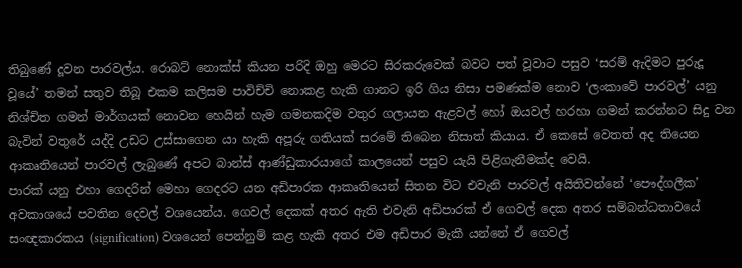තිබුණේ දූවන පාරවල්ය. රොබට් නොක්ස් කියන පරිදි ඔහු මෙරට සිරකරුවෙක් බවට පත් වූවාට පසුව ‘සරම් ඇදිමට පුරුදූ වූයේ’ තමන් සතුව තිබූ එකම කලිසම පාවිච්චි නොකළ හැකි ගානට ඉරි ගිය නිසා පමණක්ම නොව ‘ලංකාවේ පාරවල්’ යනු නිශ්චිත ගමන් මාර්ගයක් නොවන හෙයින් හැම ගමනකදිම වතුර ගලායන ඇළවල් හෝ ඔයවල් හරහා ගමන් කරන්නට සිදු වන බැවින් වතුරේ යද්දි උඩට උස්සාගෙන යා හැකි අපූරු ගතියක් සරමේ තිබෙන නිසාත් කියාය. ඒ කෙසේ වෙතත් අද තියෙන ආකෘතියෙන් පාරවල් ලැබුණේ අපට බාන්ස් ආණ්ඩුකාරයාගේ කාලයෙන් පසුව යැයි පිළිගැනීමක්ද වෙයි.
පාරක් යනු එහා ගෙදරින් මෙහා ගෙදරට යන අඩිපාරක ආකෘතියෙන් සිතන විට එවැනි පාරවල් අයිතිවන්නේ ‘පෞද්ගලීක’ අවකාශයේ පවතින දෙවල් වශයෙන්ය. ගෙවල් දෙකක් අතර ඇති එවැනි අඩිපාරක් ඒ ගෙවල් දෙක අතර සම්බන්ධතාවයේ සංඥකාරකය (signification) වශයෙන් පෙන්නුම් කළ හැකි අතර එම අඩිපාර මැකී යන්නේ ඒ ගෙවල්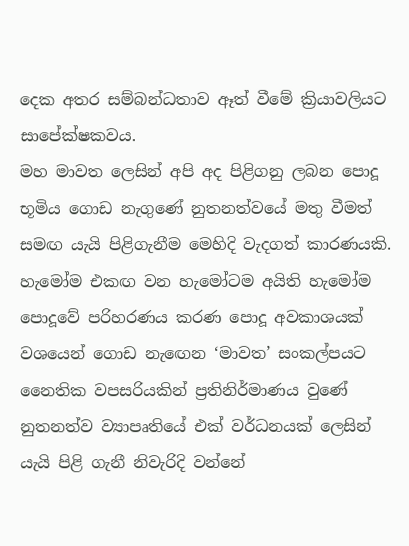දෙක අතර සම්බන්ධතාව ඈත් වීමේ ක්‍රියාවලියට සාපේක්ෂකවය.
මහ මාවත ලෙසින් අපි අද පිළිගනු ලබන පොදූ භූමිය ගොඩ නැගුණේ නුතනත්වයේ මතු වීමත් සමඟ යැයි පිළිගැනීම මෙහිදි වැදගත් කාරණයකි. හැමෝම එකඟ වන හැමෝටම අයිති හැමෝම පොදූවේ පරිහරණය කරණ පොදූ අවකාශයක් වශයෙන් ගොඩ නැඟෙන ‘මාවත’ සංකල්පයට නෛතික වපසරියකින් ප්‍රතිනිර්මාණය වුණේ නුතනත්ව ව්‍යාපෘතියේ එක් වර්ධනයක් ලෙසින් යැයි පිළි ගැනී නිවැරිදි වන්නේ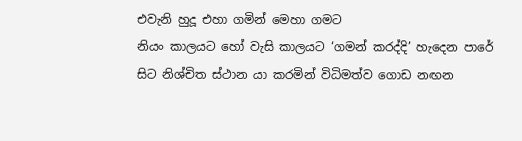එවැනි හුදූ එහා ගමින් මෙහා ගමට
නියං කාලයට හෝ වැසි කාලයට ‘ගමන් කරද්දි’ හැදෙන පාරේ සිට නිශ්චිත ස්ථාන යා කරමින් විධිමත්ව ගොඩ නඟන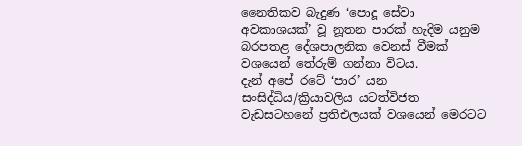නෛතිකව බැදුණ ‘පොදූ සේවා අවකාශයක්’ වූ නූතන පාරක් හැදිම යනුම බරපතළ දේශපාලනික වෙනස් වීමක් වශයෙන් තේරුම් ගන්නා විටය.
දැන් අපේ රටේ ‘පාර’ යන සංසිද්ධිය/ක්‍රියාවලිය යටත්විජත වැඩසටහනේ ප්‍රතිඑලයක් වශයෙන් මෙරටට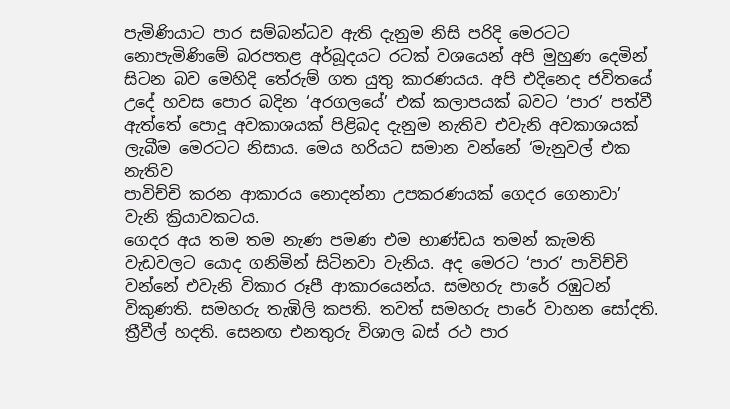පැමිණියාට පාර සම්බන්ධව ඇති දැනුම නිසි පරිදි මෙරටට නොපැමිණිමේ බරපතළ අර්බූදයට රටක් වශයෙන් අපි මුහුණ දෙමින් සිටන බව මෙහිදි තේරුම් ගත යුතු කාරණයය. අපි එදිනෙද ජවිතයේ උදේ හවස පොර බදින ‘අරගලයේ’ එක් කලාපයක් බවට ‘පාර’ පත්වී ඇත්තේ පොදූ අවකාශයක් පිළිබද දැනුම නැතිව එවැනි අවකාශයක් ලැබීම මෙරටට නිසාය. මෙය හරියට සමාන වන්නේ ‘මැනුවල් එක නැතිව
පාවිච්චි කරන ආකාරය නොදන්නා උපකරණයක් ගෙදර ගෙනාවා’ වැනි ක්‍රියාවකටය.
ගෙදර අය තම තම නැණ පමණ එම භාණ්ඩය තමන් කැමති වැඩවලට යොද ගනිමින් සිටිනවා වැනිය. අද මෙරට ‘පාර’ පාවිච්චි වන්නේ එවැනි විකාර රූපී ආකාරයෙන්ය. සමහරු පාරේ රඹුටන් විකුණති. සමහරු තැඹිලි කපති. තවත් සමහරු පාරේ වාහන සෝදති. ත්‍රීවීල් හදති. සෙනඟ එනතුරු විශාල බස් රථ පාර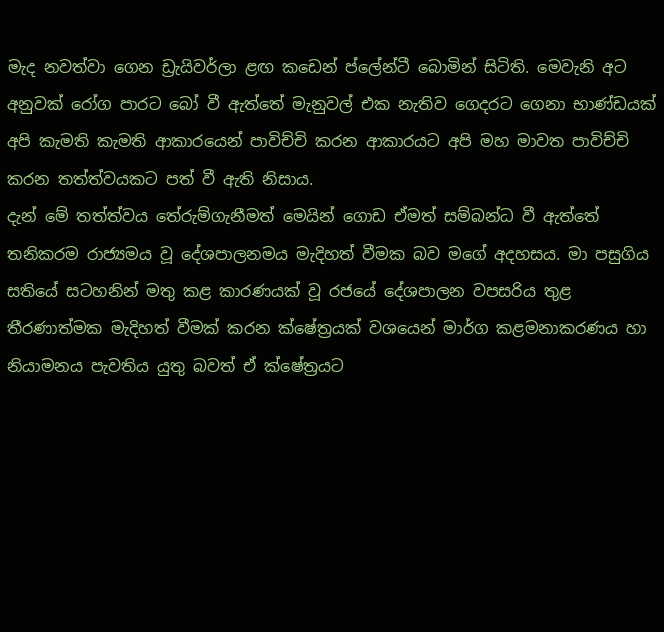මැද නවත්වා ගෙන ඩ්‍රැයිවර්ලා ළඟ කඩෙන් ප්ලේන්ටී බොමින් සිටිති. මෙවැනි අට අනුවක් රෝග පාරට බෝ වී ඇත්තේ මැනුවල් එක නැතිව ගෙදරට ගෙනා භාණ්ඩයක් අපි කැමති කැමති ආකාරයෙන් පාවිච්චි කරන ආකාරයට අපි මහ මාවත පාවිච්චි කරන තත්ත්වයකට පත් වී ඇති නිසාය.
දැන් මේ තත්ත්වය තේරුම්ගැනීමත් මෙයින් ගොඩ ඒමත් සම්බන්ධ වී ඇත්තේ තනිකරම රාජ්‍යමය වූ දේශපාලනමය මැදිහත් වීමක බව මගේ අදහසය. මා පසුගිය සතියේ සටහනින් මතු කළ කාරණයක් වූ රජයේ දේශපාලන වපසරිය තුළ තීරණාත්මක මැදිහත් වීමක් කරන ක්ෂේත්‍රයක් වශයෙන් මාර්ග කළමනාකරණය හා නියාමනය පැවතිය යුතු බවත් ඒ ක්ෂේත්‍රයට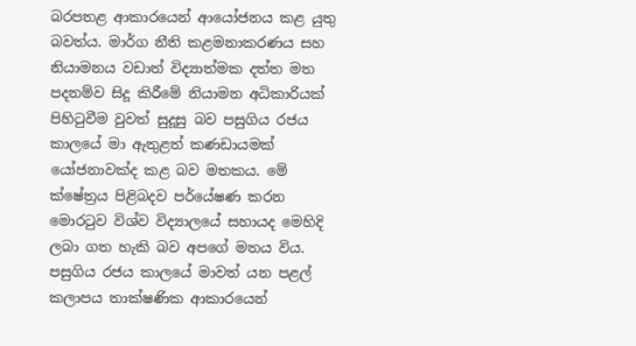බරපතළ ආකාරයෙන් ආයෝජනය කළ යුතු බවත්ය. මාර්ග නීති කළමනාකරණය සහ නියාමනය වඩාත් විද්‍යාත්මක දත්ත මත පදනම්ව සිදූ කිරීමේ නියාමන අධිකාරියක් පිහිටුවීම වුවත් සුදූසු බව පසුගිය රජය කාලයේ මා ඇතුළත් කණඩායමක් යෝජනාවක්ද කළ බව මතකය. මේ ක්ෂේත්‍රය පිළිබදව පර්යේෂණ කරන මොරටුව විශ්ව විද්‍යාලයේ සහායද මෙහිදි ලබා ගත හැකි බව අපගේ මතය විය.
පසුගිය රජය කාලයේ මාවත් යන පළල් කලාපය තාක්ෂණික ආකාරයෙන්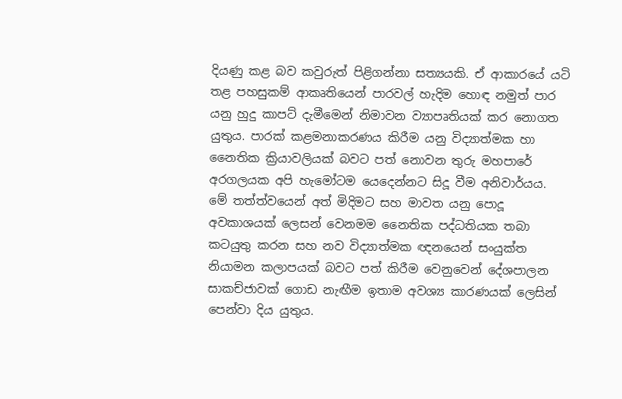දියණු කළ බව කවුරුත් පිළිගන්නා සත්‍යයකි. ඒ ආකාරයේ යටි තළ පහසුකම් ආකෘතියෙන් පාරවල් හැදිම හොඳ නමුත් පාර යනු හුදු කාපට් දැමීමෙන් නිමාවන ව්‍යාපෘතියක් කර නොගත යුතුය. පාරක් කළමනාකරණය කිරීම යනු විද්‍යාත්මක හා නෛතික ක්‍රියාවලියක් බවට පත් නොවන තුරු මහපාරේ අරගලයක අපි හැමෝටම යෙදෙන්නට සිදූ වීම අනිවාර්යය.
මේ තත්ත්වයෙන් අත් මිදිමට සහ මාවත යනු පොදූ අවකාශයක් ලෙසන් වෙනමම නෛතික පද්ධතියක තබා කටයුතු කරන සහ නව විද්‍යාත්මක ඥනයෙන් සංයුක්ත නියාමන කලාපයක් බවට පත් කිරීම වෙනුවෙන් දේශපාලන සාකච්ජාවක් ගොඩ නැඟීම ඉතාම අවශ්‍ය කාරණයක් ලෙසින් පෙන්වා දිය යුතුය.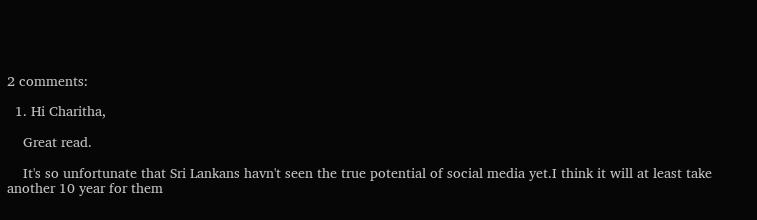2 comments:

  1. Hi Charitha,

    Great read.

    It's so unfortunate that Sri Lankans havn't seen the true potential of social media yet.I think it will at least take another 10 year for them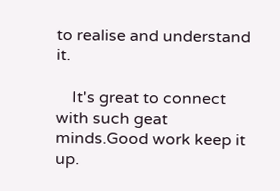to realise and understand it.

    It's great to connect with such geat minds.Good work keep it up.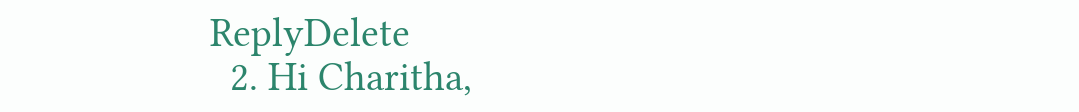ReplyDelete
  2. Hi Charitha,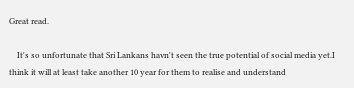Great read.

    It's so unfortunate that Sri Lankans havn't seen the true potential of social media yet.I think it will at least take another 10 year for them to realise and understand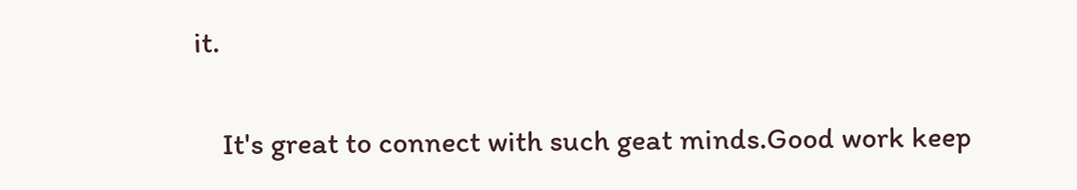it.

    It's great to connect with such geat minds.Good work keep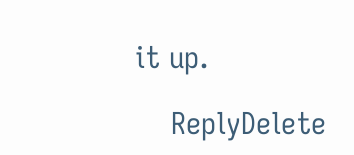it up.

    ReplyDelete